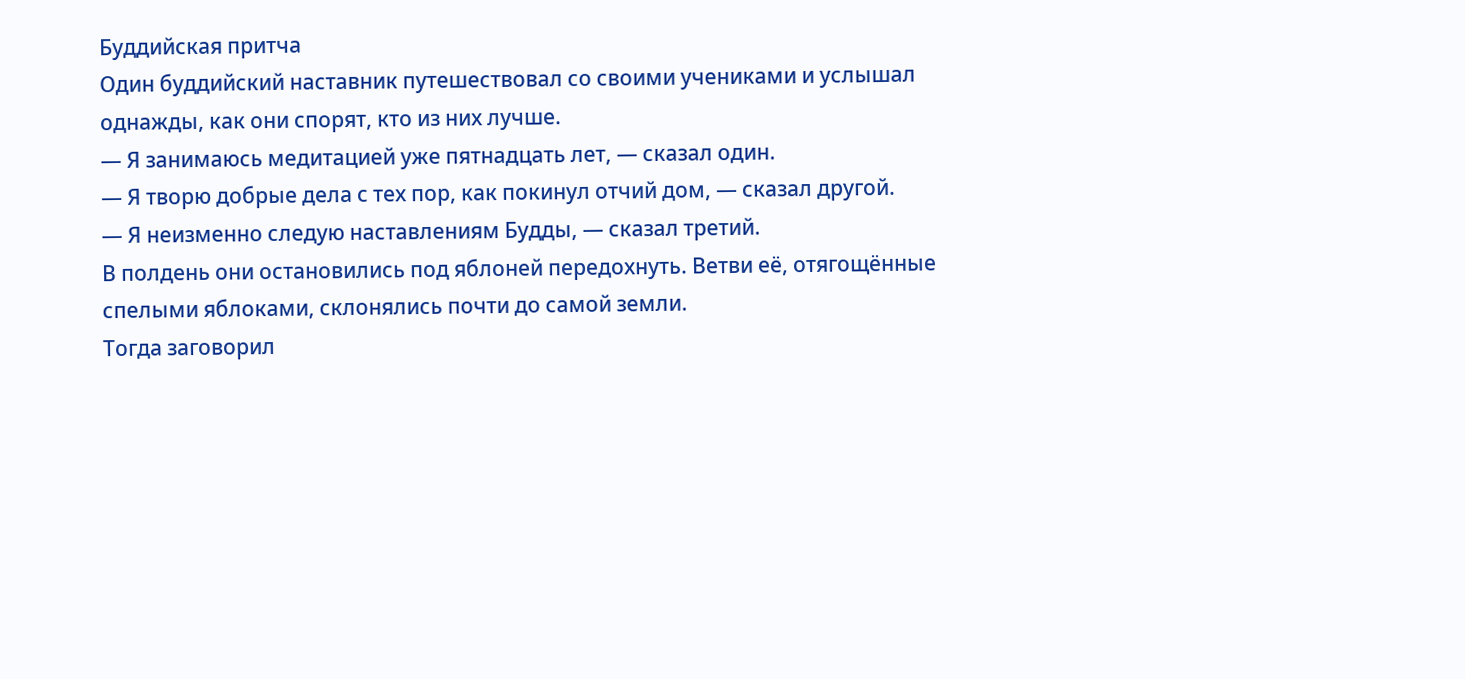Буддийская притча
Один буддийский наставник путешествовал со своими учениками и услышал однажды, как они спорят, кто из них лучше.
— Я занимаюсь медитацией уже пятнадцать лет, — сказал один.
— Я творю добрые дела с тех пор, как покинул отчий дом, — сказал другой.
— Я неизменно следую наставлениям Будды, — сказал третий.
В полдень они остановились под яблоней передохнуть. Ветви её, отягощённые спелыми яблоками, склонялись почти до самой земли.
Тогда заговорил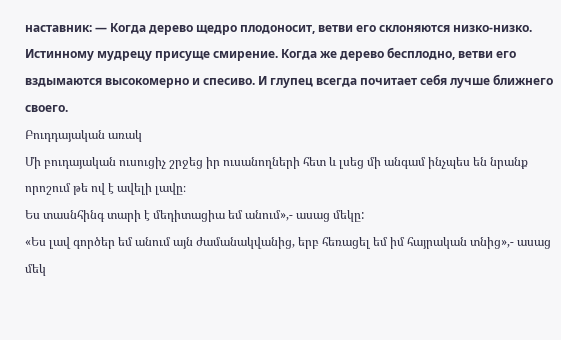наставник: — Когда дерево щедро плодоносит, ветви его склоняются низко-низко. Истинному мудрецу присуще смирение. Когда же дерево бесплодно, ветви его вздымаются высокомерно и спесиво. И глупец всегда почитает себя лучше ближнего своего.
Բուդդայական առակ
Մի բուդայական ուսուցիչ շրջեց իր ուսանողների հետ և լսեց մի անգամ ինչպես են նրանք որոշում թե ով է ավելի լավը։
Ես տասնհինգ տարի է մեդիտացիա եմ անում»,- ասաց մեկը:
«Ես լավ գործեր եմ անում այն ժամանակվանից, երբ հեռացել եմ իմ հայրական տնից»,- ասաց մեկ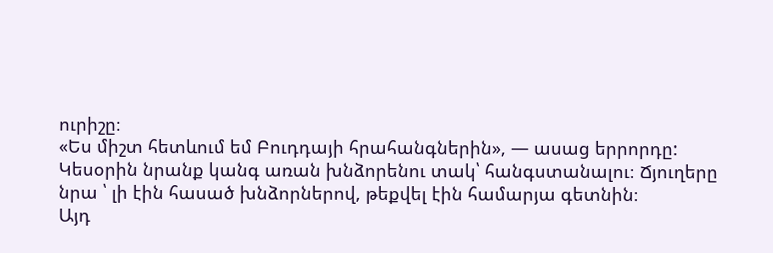ուրիշը։
«Ես միշտ հետևում եմ Բուդդայի հրահանգներին», — ասաց երրորդը:
Կեսօրին նրանք կանգ առան խնձորենու տակ՝ հանգստանալու։ Ճյուղերը նրա ՝ լի էին հասած խնձորներով, թեքվել էին համարյա գետնին։
Այդ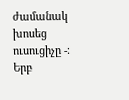ժամանակ խոսեց ուսուցիչը -։ Երբ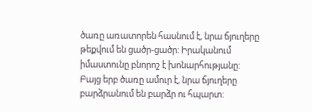ծառը առատորեն հասնում է, նրա ճյուղերը թեքվում են ցածր-ցածր: Իրականում իմաստունը բնորոշ է խոնարհությանը: Բայց երբ ծառը ամուր է, նրա ճյուղերը բարձրանում են բարձր ու հպարտ: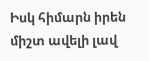Իսկ հիմարն իրեն միշտ ավելի լավ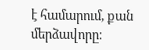է համարում, քան մերձավորը։